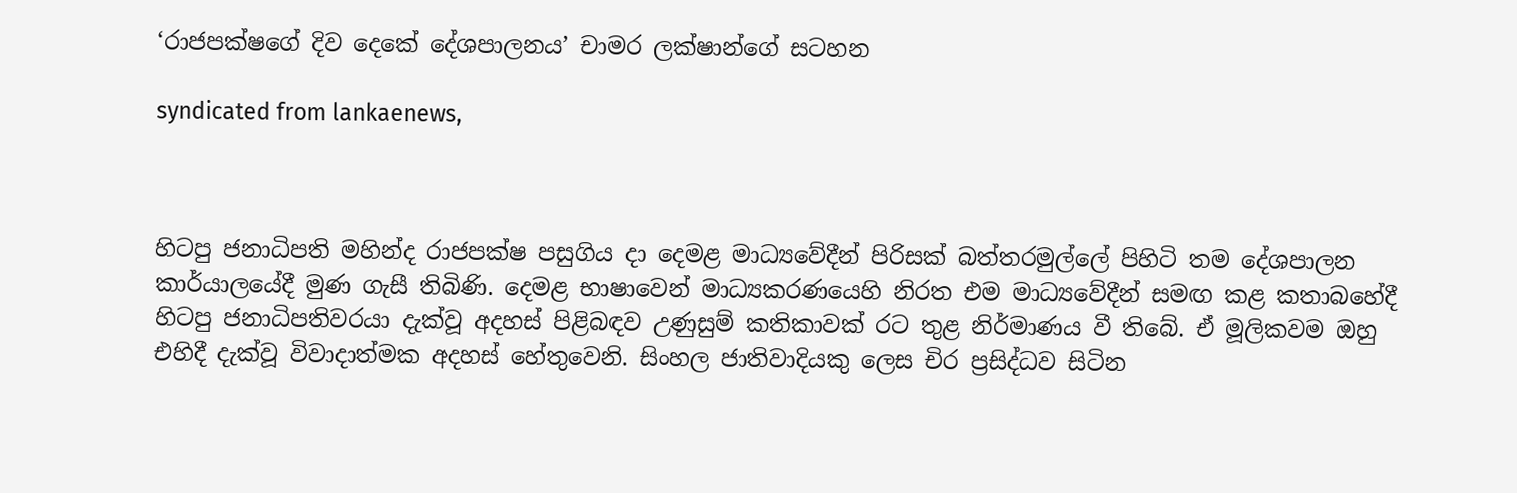‘රාජපක්ෂගේ දිව දෙකේ දේශපාලනය’ චාමර ලක්ෂාන්ගේ සටහන

syndicated from lankaenews,



හිටපු ජනාධිපති මහින්ද රාජපක්ෂ පසුගිය දා දෙමළ මාධ්‍යවේදීන් පිරිසක් බත්තරමුල්ලේ පිහිටි තම දේශපාලන කාර්යාලයේදී මුණ ගැසී තිබිණි. දෙමළ භාෂාවෙන් මාධ්‍යකරණයෙහි නිරත එම මාධ්‍යවේදීන් සමඟ කළ කතාබහේදී හිටපු ජනාධිපතිවරයා දැක්වූ අදහස් පිළිබඳව උණුසුම් කතිකාවක් රට තුළ නිර්මාණය වී තිබේ. ඒ මූලිකවම ඔහු එහිදී දැක්වූ විවාදාත්මක අදහස් හේතුවෙනි. සිංහල ජාතිවාදියකු ලෙස චිර ප්‍රසිද්ධව සිටින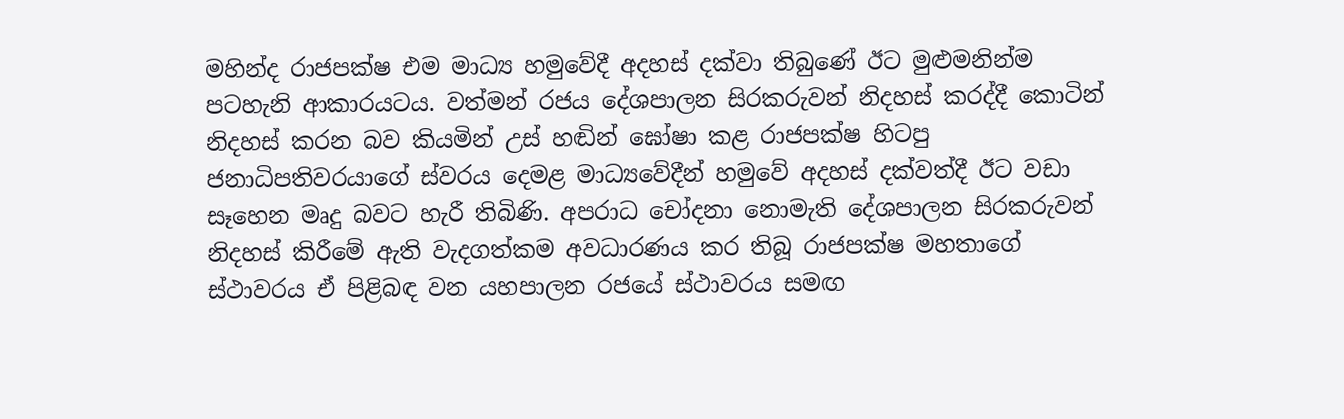මහින්ද රාජපක්ෂ එම මාධ්‍ය හමුවේදී අදහස් දක්වා තිබුණේ ඊට මුළුමනින්ම පටහැනි ආකාරයටය. වත්මන් රජය දේශපාලන සිරකරුවන් නිදහස් කරද්දී කොටින් නිදහස් කරන බව කියමින් උස් හඬින් ඝෝෂා කළ රාජපක්ෂ හිටපු ජනාධිපතිවරයාගේ ස්වරය දෙමළ මාධ්‍යවේදීන් හමුවේ අදහස් දක්වත්දී ඊට වඩා සෑහෙන මෘදු බවට හැරී තිබිණි. අපරාධ චෝදනා නොමැති දේශපාලන සිරකරුවන් නිදහස් කිරීමේ ඇති වැදගත්කම අවධාරණය කර තිබූ රාජපක්ෂ මහතාගේ ස්ථාවරය ඒ පිළිබඳ වන යහපාලන රජයේ ස්ථාවරය සමඟ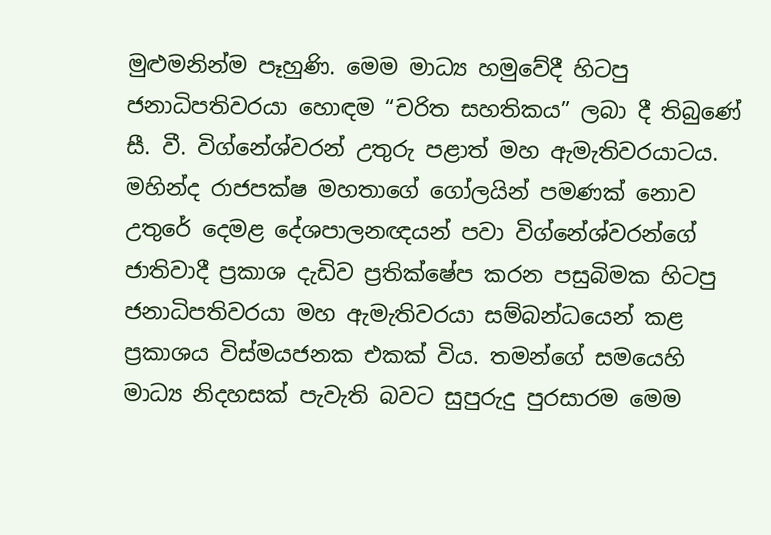මුළුමනින්ම පෑහුණි. මෙම මාධ්‍ය හමුවේදී හිටපු ජනාධිපතිවරයා හොඳම “චරිත සහතිකය” ලබා දී තිබුණේ සී. වී. විග්නේශ්වරන් උතුරු පළාත් මහ ඇමැතිවරයාටය.
මහින්ද රාජපක්ෂ මහතාගේ ගෝලයින් පමණක් නොව උතුරේ දෙමළ දේශපාලනඥයන් පවා විග්නේශ්වරන්ගේ ජාතිවාදී ප්‍රකාශ දැඩිව ප්‍රතික්ෂේප කරන පසුබිමක හිටපු ජනාධිපතිවරයා මහ ඇමැතිවරයා සම්බන්ධයෙන් කළ ප්‍රකාශය විස්මයජනක එකක් විය. තමන්ගේ සමයෙහි මාධ්‍ය නිදහසක් පැවැති බවට සුපුරුදු පුරසාරම මෙම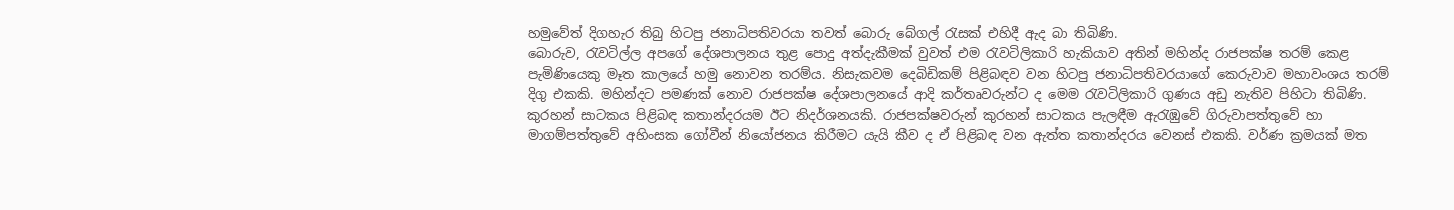හමුවේත් දිගහැර තිබු හිටපු ජනාධිපතිවරයා තවත් බොරු බේගල් රැසක් එහිදී ඇද බා තිබිණි.
බොරුව, රැවටිල්ල අපගේ දේශපාලනය තුළ පොදු අත්දැකීමක් වුවත් එම රැවටිලිකාරි හැකියාව අතින් මහින්ද රාජපක්ෂ තරම් කෙළ පැමිණියෙකු මෑත කාලයේ හමු නොවන තරම්ය. නිසැකවම දෙබිඩිකම් පිළිබඳව වන හිටපු ජනාධිපතිවරයාගේ කෙරුවාව මහාවංශය තරම් දිගු එකකි. මහින්දට පමණක් නොව රාජපක්ෂ දේශපාලනයේ ආදි කර්තෘවරුන්ට ද මෙම රැවටිලිකාරි ගුණය අඩු නැතිව පිහිටා තිබිණි. කුරහන් සාටකය පිළිබඳ කතාන්දරයම ඊට නිදර්ශනයකි. රාජපක්ෂවරුන් කුරහන් සාටකය පැලඳීම ඇරැඹුවේ ගිරුවාපත්තුවේ හා මාගම්පත්තුවේ අහිංසක ගෝවීන් නියෝජනය කිරීමට යැයි කීව ද ඒ පිළිබඳ වන ඇත්ත කතාන්දරය වෙනස් එකකි. වර්ණ ක්‍රමයක් මත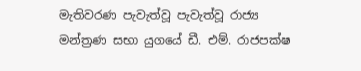මැතිවරණ පැවැත්වූ පැවැත්වූ රාජ්‍ය මන්ත්‍රණ සභා යුගයේ ඩී. එම්. රාජපක්ෂ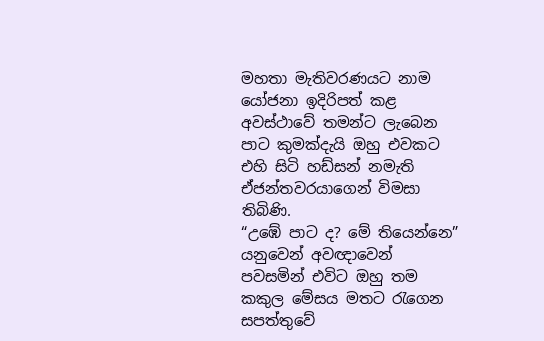මහතා මැතිවරණයට නාම යෝජනා ඉදිරිපත් කළ අවස්ථාවේ තමන්ට ලැබෙන පාට කුමක්දැයි ඔහු එවකට එහි සිටි හඩ්සන් නමැති ඒජන්තවරයාගෙන් විමසා තිබිණි.
“උඹේ පාට ද? මේ තියෙන්නෙ” යනුවෙන් අවඥාවෙන් පවසමින් එවිට ඔහු තම කකුල මේසය මතට රැගෙන සපත්තුවේ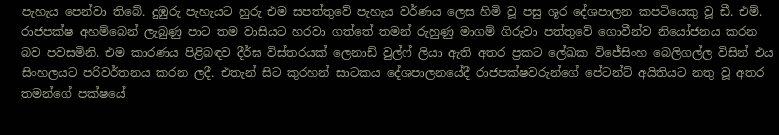පැහැය පෙන්වා තිබේ. දුඹුරු පැහැයට හුරු එම සපත්තුවේ පැහැය වර්ණය ලෙස හිමි වූ පසු ශූර දේශපාලන කපටියෙකු වූ ඩී. එම්. රාජපක්ෂ අහම්බෙන් ලැබුණු පාට තම වාසියට හරවා ගත්තේ තමන් රුහුණු මාගම් ගිරුවා පත්තුවේ ගොවීන්ව නියෝජනය කරන බව පවසමිනි. එම කාරණය පිළිබඳව දීර්ඝ විස්තරයක් ලෙනාඩ් වුල්ෆ් ලියා ඇති අතර ප්‍රකට ලේඛක විජේසිංහ බෙලිගල්ල විසින් එය සිංහලයට පරිවර්තනය කරන ලදී. එතැන් සිට කුරහන් සාටකය දේශපාලනයේදී රාජපක්ෂවරුන්ගේ පේටන්ට් අයිතියට නතු වූ අතර තමන්ගේ පක්ෂයේ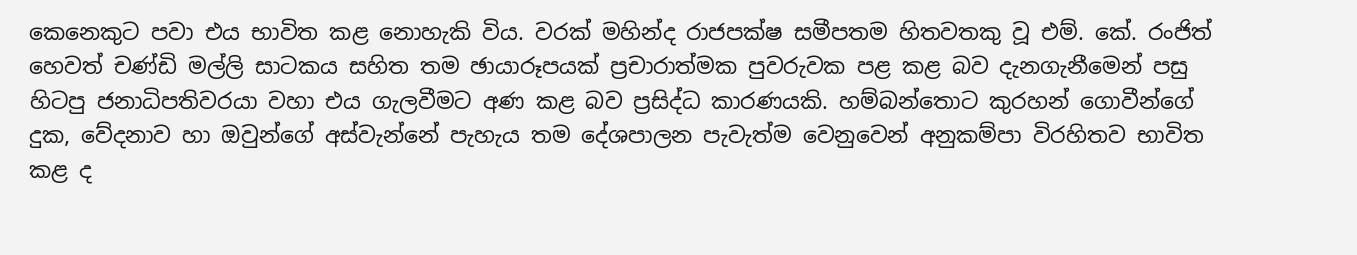කෙනෙකුට පවා එය භාවිත කළ නොහැකි විය. වරක් මහින්ද රාජපක්ෂ සමීපතම හිතවතකු වූ එම්. කේ. රංජිත් හෙවත් චණ්ඩි මල්ලි සාටකය සහිත තම ඡායාරූපයක් ප්‍රචාරාත්මක පුවරුවක පළ කළ බව දැනගැනීමෙන් පසු හිටපු ජනාධිපතිවරයා වහා එය ගැලවීමට අණ කළ බව ප්‍රසිද්ධ කාරණයකි. හම්බන්තොට කුරහන් ගොවීන්ගේ දුක, වේදනාව හා ඔවුන්ගේ අස්වැන්නේ පැහැය තම දේශපාලන පැවැත්ම වෙනුවෙන් අනුකම්පා විරහිතව භාවිත කළ ද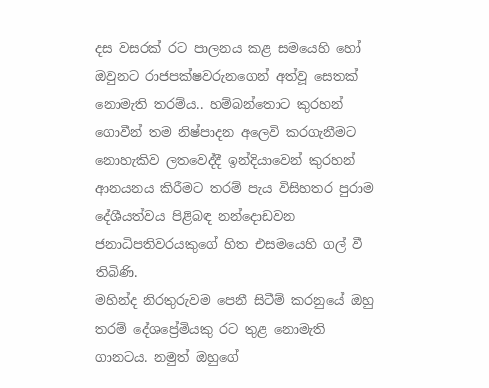දස වසරක් රට පාලනය කළ සමයෙහි හෝ ඔවුනට රාජපක්ෂවරුනගෙන් අත්වූ සෙතක් නොමැති තරම්ය.. හම්බන්තොට කුරහන් ගොවීන් තම නිෂ්පාදන අලෙවි කරගැනීමට නොහැකිව ලතවෙද්දී ඉන්දියාවෙන් කුරහන් ආනයනය කිරීමට තරම් පැය විසිහතර පුරාම දේශීයත්වය පිළිබඳ නන්දොඩවන ජනාධිපතිවරයකුගේ හිත එසමයෙහි ගල් වී තිබිණි.
මහින්ද නිරතුරුවම පෙනී සිටීම් කරනුයේ ඔහු තරම් දේශප්‍රේමියකු රට තුළ නොමැති ගානටය. නමුත් ඔහුගේ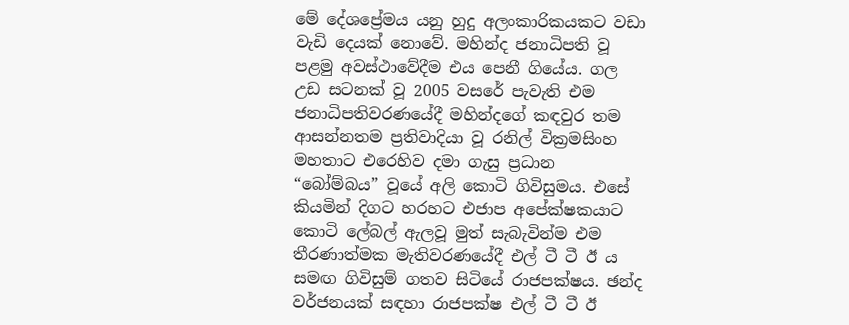මේ දේශප්‍රේමය යනු හුදු අලංකාරිකයකට වඩා වැඩි දෙයක් නොවේ. මහින්ද ජනාධිපති වූ පළමු අවස්ථාවේදීම එය පෙනී ගියේය. ගල උඩ සටනක් වූ 2005 වසරේ පැවැති එම ජනාධිපතිවරණයේදී මහින්දගේ කඳවුර තම ආසන්නතම ප්‍රතිවාදියා වූ රනිල් වික්‍රමසිංහ මහතාට එරෙහිව දමා ගැසු ප්‍රධාන “බෝම්බය” වූයේ අලි කොටි ගිවිසුමය. එසේ කියමින් දිගට හරහට එජාප අපේක්ෂකයාට කොටි ලේබල් ඇලවූ මුත් සැබැවින්ම එම තීරණාත්මක මැතිවරණයේදී එල් ටී ටී ඊ ය සමඟ ගිවිසුම් ගතව සිටියේ රාජපක්ෂය. ඡන්ද වර්ජනයක් සඳහා රාජපක්ෂ එල් ටී ටී ඊ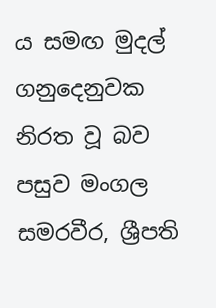ය සමඟ මුදල් ගනුදෙනුවක නිරත වූ බව පසුව මංගල සමරවීර, ශ්‍රීපති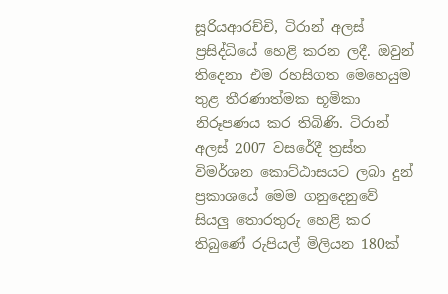සූරියආරච්චි, ටිරාන් අලස් ප්‍රසිද්ධියේ හෙළි කරන ලදී. ඔවුන් තිදෙනා එම රහසිගත මෙහෙයුම තුළ තීරණාත්මක භූමිකා නිරූපණය කර තිබිණි. ටිරාන් අලස් 2007 වසරේදී ත්‍රස්ත විමර්ශන කොට්ඨාසයට ලබා දුන් ප්‍රකාශයේ මෙම ගනුදෙනුවේ සියලු තොරතුරු හෙළි කර තිබුණේ රුපියල් මිලියන 180ක්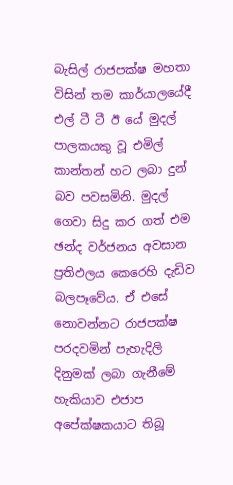බැසිල් රාජපක්ෂ මහතා විසින් තම කාර්යාලයේදී එල් ටී ටී ඊ යේ මුදල් පාලකයකු වූ එමිල් කාන්තන් හට ලබා දුන් බව පවසමිනි. මුදල් ගෙවා සිදු කර ගත් එම ඡන්ද වර්ජනය අවසාන ප්‍රතිඵලය කෙරෙහි දැඩිව බලපෑවේය. ඒ එසේ නොවන්නට රාජපක්ෂ පරදවමින් පැහැදිලි දිනුමක් ලබා ගැනීමේ හැකියාව එජාප අපේක්ෂකයාට තිබූ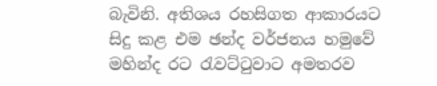බැවිනි. අතිශය රහසිගත ආකාරයට සිදු කළ එම ඡන්ද වර්ජනය හමුවේ මහින්ද රට රැවට්ටුවාට අමතරව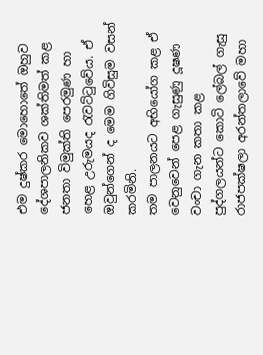එම දුෂ්කර මොහොතේ ඔහුව දේශපාලනිකව ශක්තිමත් කළ ජනතා විමුක්ති පෙරමුණ හා හෙළ උරුමයද රැවට්ටුවේය. ඒ ඔවුන්ගෙන් ද මෙම ගිවිසුම වසන් කරමිනි.
තම පාලනයට අභියෝග කළ ඒ වෙනුවෙන් පෙළ ගැසුණු දූෂණ වංචා ගැන කතා කළ පුද්ගලයන්ට කොටි ලේබල් ගැසු රාජපක්ෂලා අරන්තලාවේ මහා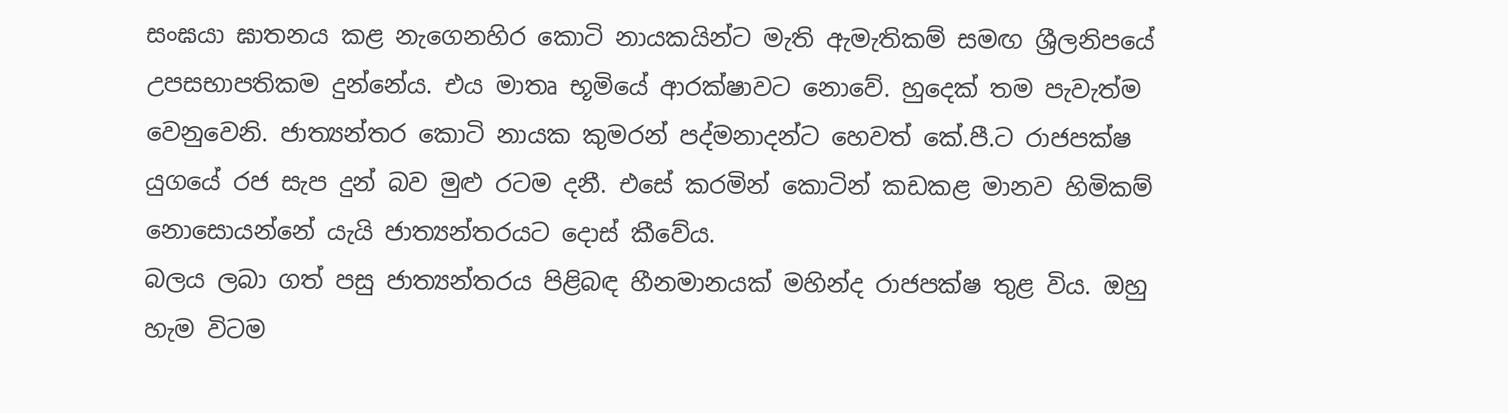සංඝයා ඝාතනය කළ නැගෙනහිර කොටි නායකයින්ට මැති ඇමැතිකම් සමඟ ශ්‍රීලනිපයේ උපසභාපතිකම දුන්නේය. එය මාතෘ භූමියේ ආරක්ෂාවට නොවේ. හුදෙක් තම පැවැත්ම වෙනුවෙනි. ජාත්‍යන්තර කොටි නායක කුමරන් පද්මනාදන්ට හෙවත් කේ.පී.ට රාජපක්ෂ යුගයේ රජ සැප දුන් බව මුළු රටම දනී. එසේ කරමින් කොටින් කඩකළ මානව හිමිකම් නොසොයන්නේ යැයි ජාත්‍යන්තරයට දොස් කීවේය.
බලය ලබා ගත් පසු ජාත්‍යන්තරය පිළිබඳ හීනමානයක් මහින්ද රාජපක්ෂ තුළ විය. ඔහු හැම විටම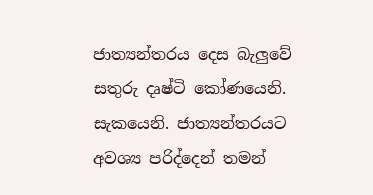ජාත්‍යන්තරය දෙස බැලුවේ සතුරු දෘෂ්ටි කෝණයෙනි. සැකයෙනි. ජාත්‍යන්තරයට අවශ්‍ය පරිද්දෙන් තමන්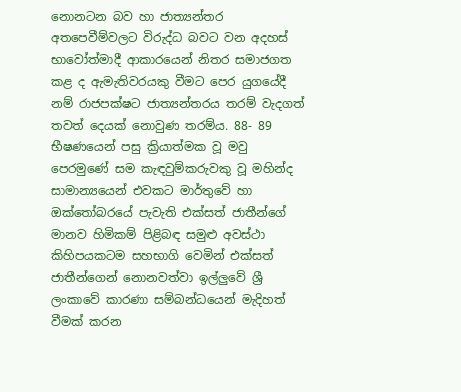නොනටන බව හා ජාත්‍යන්තර අතපෙවීම්වලට විරුද්ධ බවට වන අදහස් භාවෝත්මාදී ආකාරයෙන් නිතර සමාජගත කළ ද ඇමැතිවරයකු වීමට පෙර යුගයේදී නම් රාජපක්ෂට ජාත්‍යන්තරය තරම් වැදගත් තවත් දෙයක් නොවුණ තරම්ය. 88- 89 භීෂණයෙන් පසු ක්‍රියාත්මක වූ මවු පෙරමුණේ සම කැඳවුම්කරුවකු වූ මහින්ද සාමාන්‍යයෙන් එවකට මාර්තුවේ හා ඔක්තෝබරයේ පැවැති එක්සත් ජාතීන්ගේ මානව හිමිකම් පිළිබඳ සමුළු අවස්ථා කිහිපයකටම සහභාගි වෙමින් එක්සත් ජාතීන්ගෙන් නොනවත්වා ඉල්ලුවේ ශ්‍රී ලංකාවේ කාරණා සම්බන්ධයෙන් මැදිහත් වීමක් කරන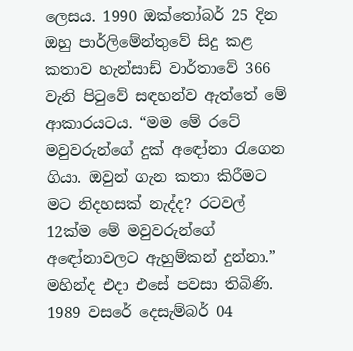ලෙසය. 1990 ඔක්තෝබර් 25 දින ඔහු පාර්ලිමේන්තුවේ සිදු කළ කතාව හැන්සාඩ් වාර්තාවේ 366 වැනි පිටුවේ සඳහන්ව ඇත්තේ මේ ආකාරයටය. “මම මේ රටේ මවුවරුන්ගේ දුක් අ‍ඳෝනා රැගෙන ගියා. ඔවුන් ගැන කතා කිරීමට මට නිදහසක් නැද්ද? රටවල් 12ක්ම මේ මවුවරුන්ගේ අ‍‍ඳෝනාවලට ඇහුම්කන් දුන්නා.” මහින්ද එදා එසේ පවසා තිබිණි. 1989 වසරේ දෙසැම්බර් 04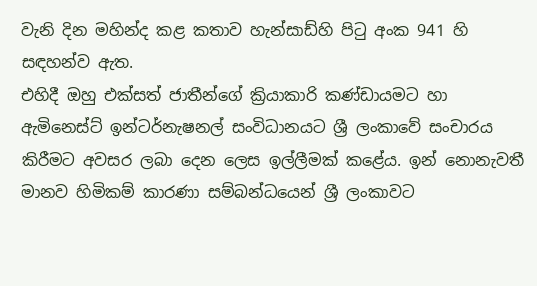වැනි දින මහින්ද කළ කතාව හැන්සාඩ්හි පිටු අංක 941 හි සඳහන්ව ඇත.
එහිදී ඔහු එක්සත් ජාතීන්ගේ ක්‍රියාකාරි කණ්ඩායමට හා ඇමිනෙස්ට් ඉන්ටර්නැෂනල් සංවිධානයට ශ්‍රී ලංකාවේ සංචාරය කිරීමට අවසර ලබා දෙන ලෙස ඉල්ලීමක් කළේය. ඉන් නොනැවතී මානව හිමිකම් කාරණා සම්බන්ධයෙන් ශ්‍රී ලංකාවට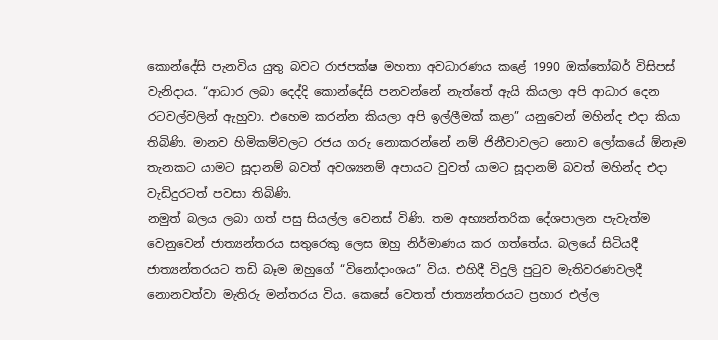කොන්දේසි පැනවිය යුතු බවට රාජපක්ෂ මහතා අවධාරණය කළේ 1990 ඔක්තෝබර් විසිපස් වැනිදාය. “ආධාර ලබා දෙද්දි කොන්දේසි පනවන්නේ නැත්තේ ඇයි කියලා අපි ආධාර දෙන රටවල්වලින් ඇහුවා. එහෙම කරන්න කියලා අපි ඉල්ලීමක් කළා” යනුවෙන් මහින්ද එදා කියා තිබිණි. මානව හිමිකම්වලට රජය ගරු නොකරන්නේ නම් ජිනීවාවලට නොව ලෝකයේ ඕනෑම තැනකට යාමට සූදානම් බවත් අවශ්‍යනම් අපායට වුවත් යාමට සූදානම් බවත් මහින්ද එදා වැඩිදුරටත් පවසා තිබිණි.
නමුත් බලය ලබා ගත් පසු සියල්ල වෙනස් විණි. තම අභ්‍යන්තරික දේශපාලන පැවැත්ම වෙනුවෙන් ජාත්‍යන්තරය සතුරෙකු ලෙස ඔහු නිර්මාණය කර ගත්තේය. බලයේ සිටියදී ජාත්‍යන්තරයට තඩි බෑම ඔහුගේ “විනෝදාංශය” විය. එහිදී විදුලි පුටුව මැතිවරණවලදී නොනවත්වා මැතිරු මන්තරය විය. කෙසේ වෙතත් ජාත්‍යන්තරයට ප්‍රහාර එල්ල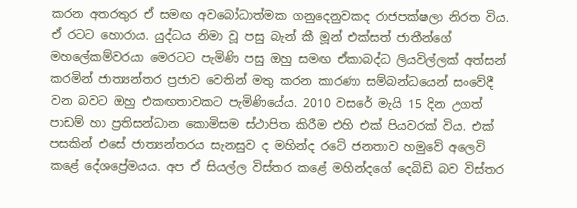කරන අතරතුර ඒ සමඟ අවබෝධාත්මක ගනුදෙනුවකද රාජපක්ෂලා නිරත විය. ඒ රටට හොරාය. යුද්ධය නිමා වූ පසු බැන් කී මූන් එක්සත් ජාතීන්ගේ මහලේකම්වරයා මෙරටට පැමිණි පසු ඔහු සමඟ ඒකාබද්ධ ලියවිල්ලක් අත්සන් කරමින් ජාත්‍යන්තර ප්‍රජාව වෙතින් මතු කරන කාරණා සම්බන්ධයෙන් සංවේදී වන බවට ඔහු එකඟතාවකට පැමිණියේය. 2010 වසරේ මැයි 15 දින උගත් පාඩම් හා ප්‍රතිසන්ධාන කොමිසම ස්ථාපිත කිරීම එහි එක් පියවරක් විය. එක් පසකින් එසේ ජාත්‍යන්තරය සැනසුව ද මහින්ද රටේ ජනතාව හමුවේ අලෙවි කළේ දේශප්‍රේමයය. අප ඒ සියල්ල විස්තර කළේ මහින්දගේ දෙබිඩි බව විස්තර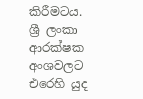කිරීමටය.
ශ්‍රී ලංකා ආරක්ෂක අංශවලට එරෙහි යුද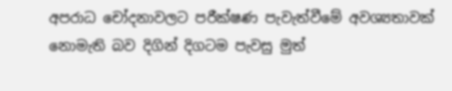අපරාධ චෝදනාවලට පරීක්ෂණ පැවැත්වීමේ අවශ්‍යතාවක් නොමැති බව දිගින් දිගටම පැවසු මුත්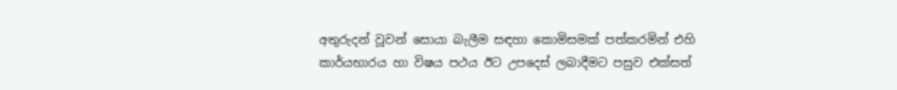අතුරුදන් වූවන් සොයා බැලීම සඳහා කොමිසමක් පත්කරමින් එහි කාර්යභාරය හා විෂය පථය ඊට උපදෙස් ලබාදීමට පසුව එක්සත්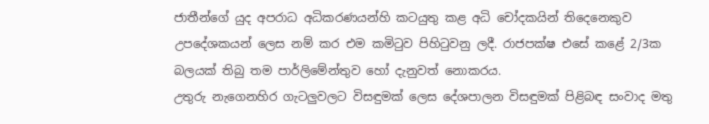ජාතීන්ගේ යුද අපරාධ අධිකරණයන්හි කටයුතු කළ අධි චෝදකයින් තිදෙනෙකුව උපදේශකයන් ලෙස නම් කර එම කමිටුව පිහිටුවනු ලදී. රාජපක්ෂ එසේ කළේ 2/3ක බලයක් තිබු තම පාර්ලිමේන්තුව හෝ දැනුවත් නොකරය.
උතුරු නැගෙනහිර ගැටලුවලට විසඳුමක් ලෙස දේශපාලන විසඳුමක් පිළිබඳ සංවාද මතු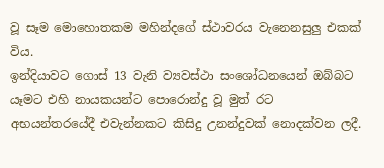වූ සෑම මොහොතකම මහින්දගේ ස්ථාවරය වැනෙනසුලු එකක් විය.
ඉන්දියාවට ගොස් 13 වැනි ව්‍යවස්ථා සංශෝධනයෙන් ඔබ්බට යෑමට එහි නායකයන්ට පොරොන්දු වූ මුත් රට අභයන්තරයේදී එවැන්නකට කිසිදු උනන්දුවක් නොදක්වන ලදී.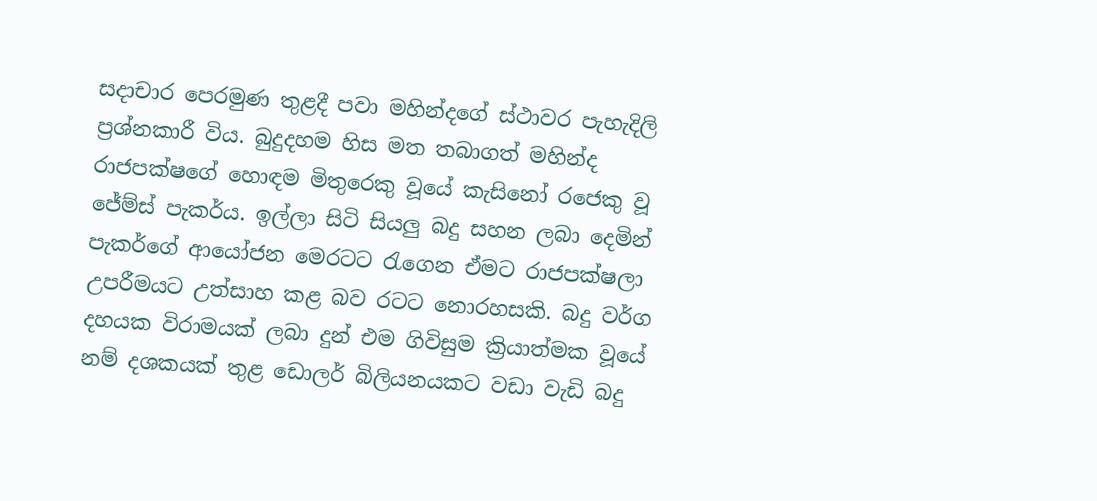සදාචාර පෙරමුණ තුළදී පවා මහින්දගේ ස්ථාවර පැහැදිලි ප්‍රශ්නකාරී විය. බුදුදහම හිස මත තබාගත් මහින්ද රාජපක්ෂගේ හොඳම මිතුරෙකු වූයේ කැසිනෝ රජෙකු වූ ජේම්ස් පැකර්ය. ඉල්ලා සිටි සියලු බදු සහන ලබා දෙමින් පැකර්ගේ ආයෝජන මෙරටට රැගෙන ඒමට රාජපක්ෂලා උපරීමයට උත්සාහ කළ බව රටට නොරහසකි. බදු වර්ග දහයක විරාමයක් ලබා දුන් එම ගිවිසුම ක්‍රියාත්මක වූයේ නම් දශකයක් තුළ ඩොලර් බිලියනයකට වඩා වැඩි බදු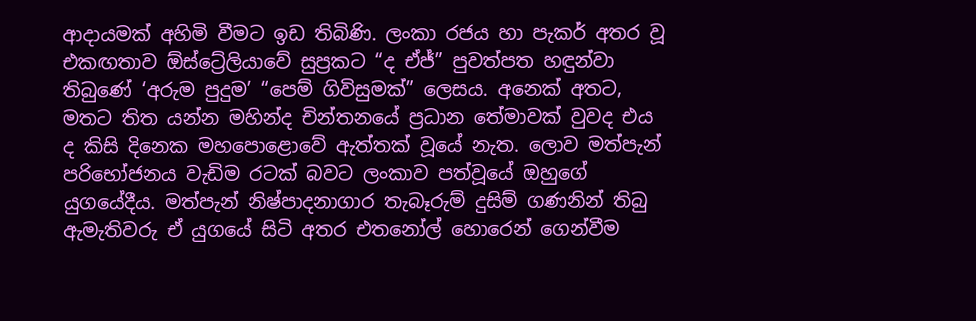ආදායමක් අහිමි වීමට ඉඩ තිබිණි. ලංකා රජය හා පැකර් අතර වූ එකඟතාව ඕස්ට්‍රේලියාවේ සුප්‍රකට “ද ඒජ්” පුවත්පත හඳුන්වා තිබුණේ ‘අරුම පුදුම’ “පෙම් ගිවිසුමක්” ලෙසය. අනෙක් අතට, මතට තිත යන්න මහින්ද චින්තනයේ ප්‍රධාන තේමාවක් වුවද එය ද කිසි දිනෙක මහපොළොවේ ඇත්තක් වූයේ නැත. ලොව මත්පැන් පරිභෝජනය වැඩිම රටක් බවට ලංකාව පත්වූයේ ඔහුගේ යුගයේදීය. මත්පැන් නිෂ්පාදනාගාර තැබෑරුම් දුසිම් ගණනින් තිබු ඇමැතිවරු ඒ යුගයේ සිටි අතර එතනෝල් හොරෙන් ගෙන්වීම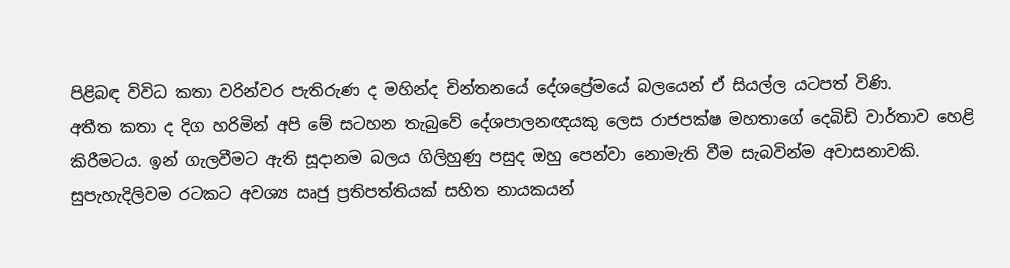පිළිබඳ විවිධ කතා වරින්වර පැතිරුණ ද මහින්ද චින්තනයේ දේශප්‍රේමයේ බලයෙන් ඒ සියල්ල යටපත් විණි.
අතීත කතා ද දිග හරිමින් අපි මේ සටහන තැබුවේ දේශපාලනඥයකු ලෙස රාජපක්ෂ මහතාගේ දෙබිඩි වාර්තාව හෙළි කිරීමටය. ඉන් ගැලවීමට ඇති සූදානම බලය ගිලිහුණු පසුද ඔහු පෙන්වා නොමැති වීම සැබවින්ම අවාසනාවකි. සුපැහැදිලිවම රටකට අවශ්‍ය ඍජු ප්‍රතිපත්තියක් සහිත නායකයන්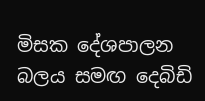මිසක දේශපාලන බලය සමඟ දෙබිඩි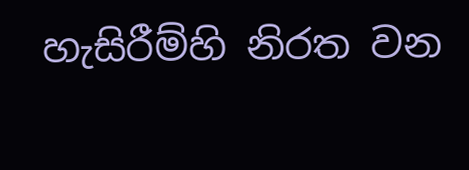හැසිරීම්හි නිරත වන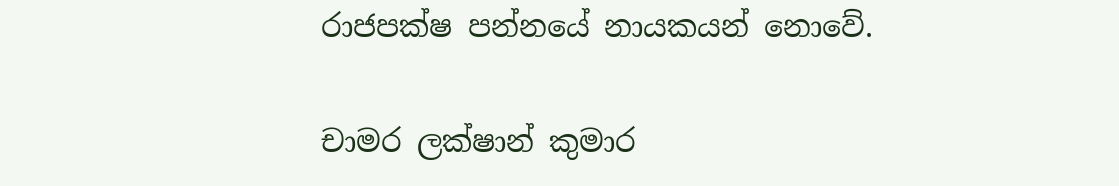රාජපක්ෂ පන්නයේ නායකයන් නොවේ.

චාමර ලක්ෂාන් කුමාර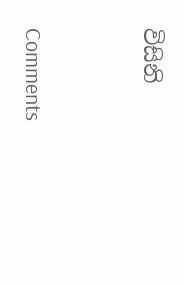විසිනි


Comments